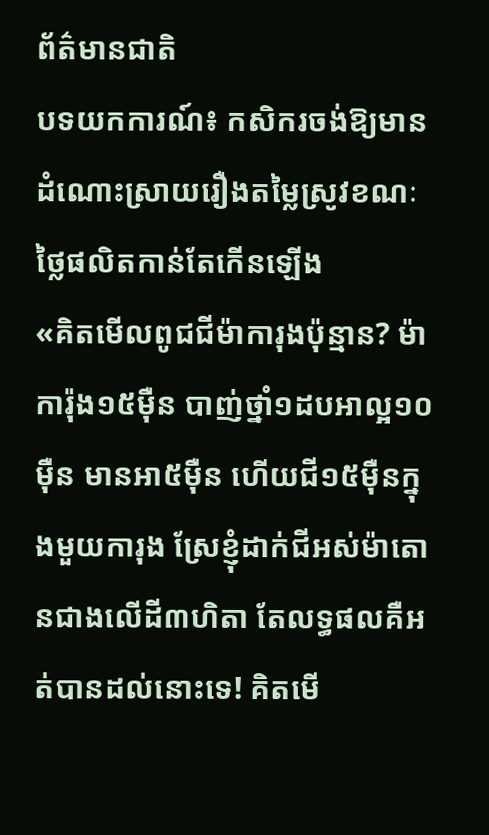ព័ត៌មានជាតិ
បទយកការណ៍៖ កសិករចង់ឱ្យមានដំណោះស្រាយរឿងតម្លៃស្រូវខណៈថ្លៃផលិតកាន់តែកើនឡើង
«គិតមើលពូជជីម៉ាការុងប៉ុន្មាន? ម៉ាការ៉ុង១៥ម៉ឺន បាញ់ថ្នាំ១ដបអាល្អ១០ម៉ឺន មានអា៥ម៉ឺន ហើយជី១៥ម៉ឺនក្នុងមួយការុង ស្រែខ្ញុំដាក់ជីអស់ម៉ាតោនជាងលើដី៣ហិតា តែលទ្ធផលគឺអត់បានដល់នោះទេ! គិតមើ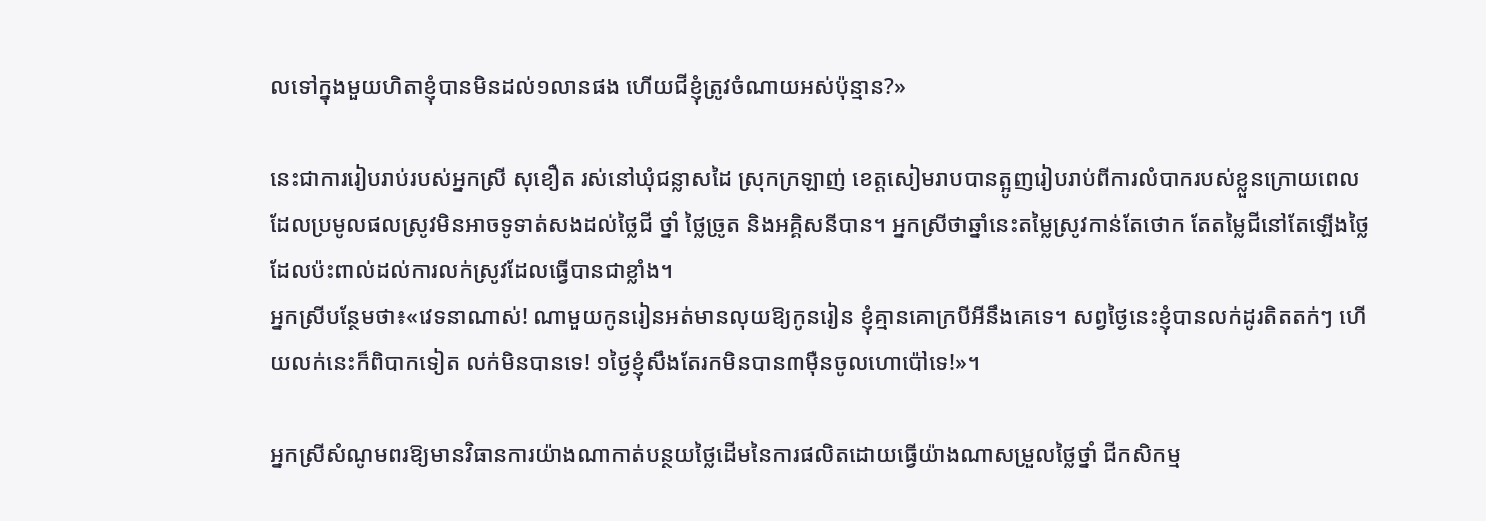លទៅក្នុងមួយហិតាខ្ញុំបានមិនដល់១លានផង ហើយជីខ្ញុំត្រូវចំណាយអស់ប៉ុន្មាន?»

នេះជាការរៀបរាប់របស់អ្នកស្រី សុខឿត រស់នៅឃុំជន្លាសដៃ ស្រុកក្រឡាញ់ ខេត្តសៀមរាបបានត្អូញរៀបរាប់ពីការលំបាករបស់ខ្លួនក្រោយពេលដែលប្រមូលផលស្រូវមិនអាចទូទាត់សងដល់ថ្លៃជី ថ្នាំ ថ្លៃច្រូត និងអគ្គិសនីបាន។ អ្នកស្រីថាឆ្នាំនេះតម្លៃស្រូវកាន់តែថោក តែតម្លៃជីនៅតែឡើងថ្លៃ ដែលប៉ះពាល់ដល់ការលក់ស្រូវដែលធ្វើបានជាខ្លាំង។
អ្នកស្រីបន្ថែមថា៖«វេទនាណាស់! ណាមួយកូនរៀនអត់មានលុយឱ្យកូនរៀន ខ្ញុំគ្មានគោក្របីអីនឹងគេទេ។ សព្វថ្ងៃនេះខ្ញុំបានលក់ដូរតិតតក់ៗ ហើយលក់នេះក៏ពិបាកទៀត លក់មិនបានទេ! ១ថ្ងៃខ្ញុំសឹងតែរកមិនបាន៣ម៉ឺនចូលហោប៉ៅទេ!»។

អ្នកស្រីសំណូមពរឱ្យមានវិធានការយ៉ាងណាកាត់បន្ថយថ្លៃដើមនៃការផលិតដោយធ្វើយ៉ាងណាសម្រួលថ្លៃថ្នាំ ជីកសិកម្ម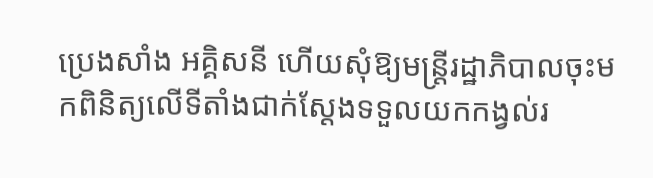ប្រេងសាំង អគ្គិសនី ហើយសុំឱ្យមន្ត្រីរដ្ឋាភិបាលចុះមកពិនិត្យលើទីតាំងជាក់ស្ដែងទទួលយកកង្វល់រ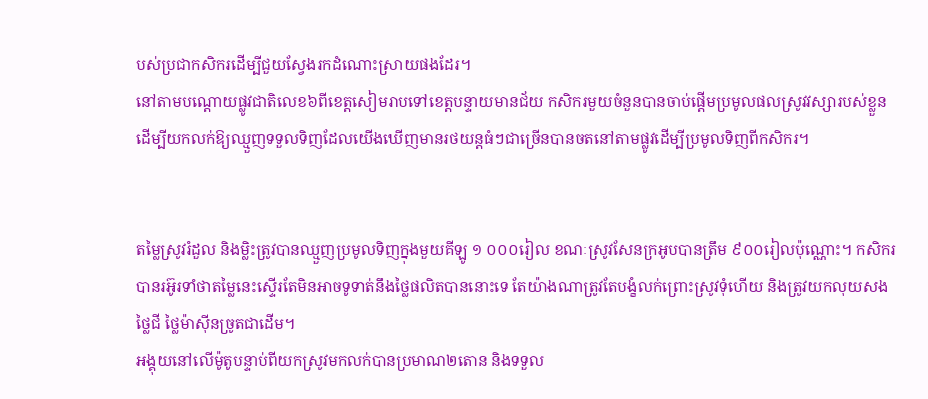បស់ប្រជាកសិករដើម្បីជួយស្វែងរកដំណោះស្រាយផងដែរ។
នៅតាមបណ្ដោយផ្លូវជាតិលេខ៦ពីខេត្តសៀមរាបទៅខេត្តបន្ទាយមានជ័យ កសិករមួយចំនួនបានចាប់ផ្ដើមប្រមូលផលស្រូវវស្សារបស់ខ្លួនដើម្បីយកលក់ឱ្យឈ្មួញទទួលទិញដែលយើងឃើញមានរថយន្តធំៗជាច្រើនបានចតនៅតាមផ្លូវដើម្បីប្រមូលទិញពីកសិករ។


តម្លៃស្រូវរំដួល និងម្លិះត្រូវបានឈ្មួញប្រមូលទិញក្នុងមួយគីឡូ ១ ០០០រៀល ខណៈស្រូវសែនក្រអូបបានត្រឹម ៩០០រៀលប៉ុណ្ណោះ។ កសិករបានរអ៊ូរទាំថាតម្លៃនេះស្ទើរតែមិនអាចទូទាត់នឹងថ្លៃផលិតបាននោះទេ តែយ៉ាងណាត្រូវតែបង្ខំលក់ព្រោះស្រូវទុំហើយ និងត្រូវយកលុយសងថ្លៃជី ថ្លៃម៉ាស៊ីនច្រូតជាដើម។
អង្គុយនៅលើម៉ូតូបន្ទាប់ពីយកស្រូវមកលក់បានប្រមាណ២តោន និងទទួល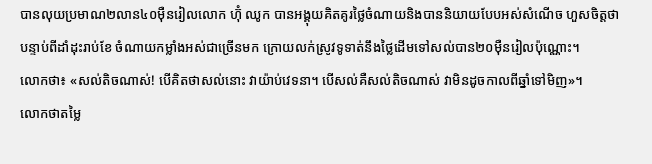បានលុយប្រមាណ២លាន៤០ម៉ឺនរៀលលោក ហ៊ុំ ឈូក បានអង្គុយគិតគូរថ្លៃចំណាយនិងបាននិយាយបែបអស់សំណើច ហួសចិត្តថា បន្ទាប់ពីដាំដុះរាប់ខែ ចំណាយកម្លាំងអស់ជាច្រើនមក ក្រោយលក់ស្រូវទូទាត់នឹងថ្លៃដើមទៅសល់បាន២០ម៉ឺនរៀលប៉ុណ្ណោះ។
លោកថា៖ «សល់តិចណាស់! បើគិតថាសល់នោះ វាយ៉ាប់វេទនា។ បើសល់គឺសល់តិចណាស់ វាមិនដូចកាលពីឆ្នាំទៅមិញ»។
លោកថាតម្លៃ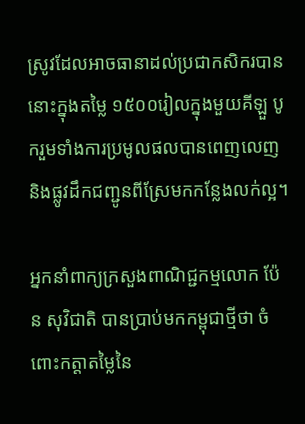ស្រូវដែលអាចធានាដល់ប្រជាកសិករបាននោះក្នុងតម្លៃ ១៥០០រៀលក្នុងមួយគីឡួ បូករួមទាំងការប្រមូលផលបានពេញលេញ និងផ្លូវដឹកជញ្ជូនពីស្រែមកកន្លែងលក់ល្អ។

អ្នកនាំពាក្យក្រសួងពាណិជ្ជកម្មលោក ប៉ែន សុវិជាតិ បានប្រាប់មកកម្ពុជាថ្មីថា ចំពោះកត្តាតម្លៃនៃ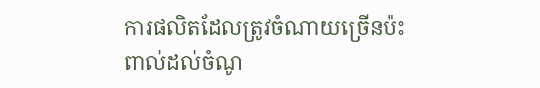ការផលិតដែលត្រូវចំណាយច្រើនប៉ះពាល់ដល់ចំណូ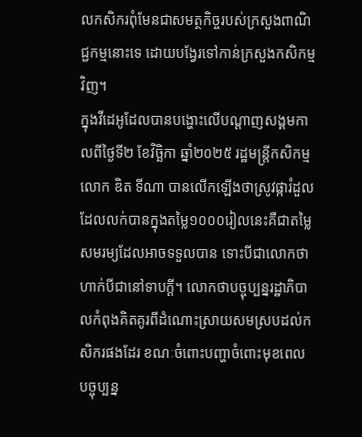លកសិករពុំមែនជាសមត្ថកិច្ចរបស់ក្រសួងពាណិជ្ជកម្មនោះទេ ដោយបង្វែរទៅកាន់ក្រសួងកសិកម្មវិញ។
ក្នុងវីដេអូដែលបានបង្ហោះលើបណ្ដាញសង្គមកាលពីថ្ងៃទី២ ខែវិច្ឆិកា ឆ្នាំ២០២៥ រដ្ឋមន្ត្រីកសិកម្មលោក ឌិត ទីណា បានលើកឡើងថាស្រូវផ្ការំដួលដែលលក់បានក្នុងតម្លៃ១០០០រៀលនេះគឺជាតម្លៃសមរម្យដែលអាចទទួលបាន ទោះបីជាលោកថាហាក់បីជានៅទាបក្ដី។ លោកថាបច្ចុប្បន្នរដ្ឋាភិបាលកំពុងគិតគូរពីដំណោះស្រាយសមស្របដល់កសិករផងដែរ ខណៈចំពោះបញ្ហាចំពោះមុខពេលបច្ចុប្បន្ន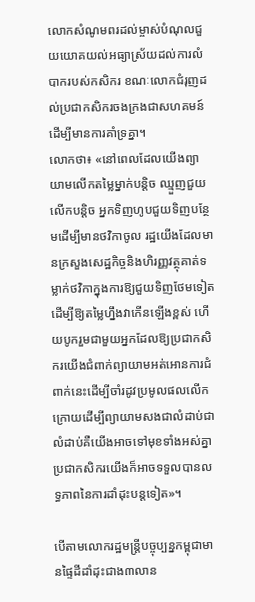លោកសំណូមពរដល់ម្ចាស់បំណុលជួយយោគយល់អធ្យាស្រ័យដល់ការលំបាករបស់កសិករ ខណៈលោកជំរុញដល់ប្រជាកសិករចងក្រងជាសហគមន៍ដើម្បីមានការគាំទ្រគ្នា។
លោកថា៖ «នៅពេលដែលយើងព្យាយាមលើកតម្លៃម្នាក់បន្តិច ឈ្មួញជួយលើកបន្ដិច អ្នកទិញហូបជួយទិញបន្ថែមដើម្បីមានថវិកាចូល រដ្ឋយើងដែលមានក្រសួងសេដ្ឋកិច្ចនិងហិរញ្ញវត្ថុគាត់ទម្លាក់ថវិកាក្នុងការឱ្យជួយទិញថែមទៀតដើម្បីឱ្យតម្លៃហ្នឹងវាកើនឡើងខ្ពស់ ហើយបូករួមជាមួយអ្នកដែលឱ្យប្រជាកសិករយើងជំពាក់ព្យាយាមអត់អោនការជំពាក់នេះដើម្បីចាំរដូវប្រមូលផលលើកក្រោយដើម្បីព្យាយាមសងជាលំដាប់ជាលំដាប់គឺយើងអាចទៅមុខទាំងអស់គ្នា ប្រជាកសិករយើងក៏អាចទទួលបានលទ្ធភាពនៃការដាំដុះបន្តទៀត»។

បើតាមលោករដ្ឋមន្ត្រីបច្ចុប្បន្នកម្ពុជាមានផ្ទៃដីដាំដុះជាង៣លាន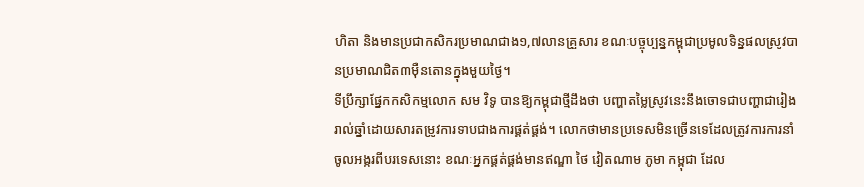ហិតា និងមានប្រជាកសិករប្រមាណជាង១,៧លានគ្រួសារ ខណៈបច្ចុប្បន្នកម្ពុជាប្រមូលទិន្នផលស្រូវបានប្រមាណជិត៣ម៉ឺនតោនក្នុងមួយថ្ងៃ។
ទីប្រឹក្សាផ្នែកកសិកម្មលោក សម វិទូ បានឱ្យកម្ពុជាថ្មីដឹងថា បញ្ហាតម្លៃស្រូវនេះនឹងចោទជាបញ្ហាជារៀងរាល់ឆ្នាំដោយសារតម្រូវការទាបជាងការផ្គត់ផ្គង់។ លោកថាមានប្រទេសមិនច្រើនទេដែលត្រូវការការនាំចូលអង្ករពីបរទេសនោះ ខណៈអ្នកផ្គត់ផ្គង់មានឥណ្ឌា ថៃ វៀតណាម ភូមា កម្ពុជា ដែល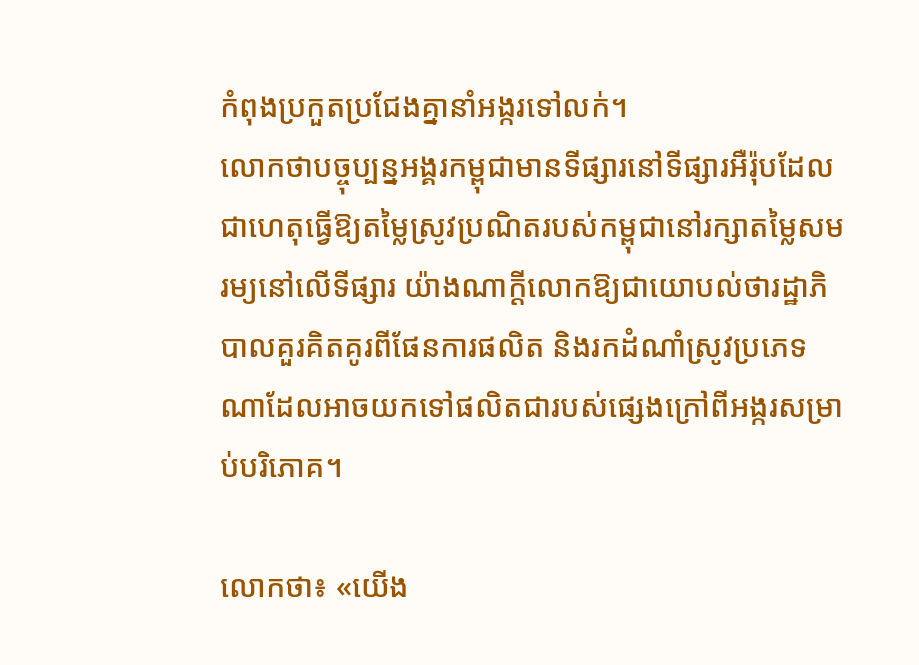កំពុងប្រកួតប្រជែងគ្នានាំអង្ករទៅលក់។
លោកថាបច្ចុប្បន្នអង្គរកម្ពុជាមានទីផ្សារនៅទីផ្សារអឺរ៉ុបដែលជាហេតុធ្វើឱ្យតម្លៃស្រូវប្រណិតរបស់កម្ពុជានៅរក្សាតម្លៃសមរម្យនៅលើទីផ្សារ យ៉ាងណាក្ដីលោកឱ្យជាយោបល់ថារដ្ឋាភិបាលគួរគិតគូរពីផែនការផលិត និងរកដំណាំស្រូវប្រភេទណាដែលអាចយកទៅផលិតជារបស់ផ្សេងក្រៅពីអង្ករសម្រាប់បរិភោគ។

លោកថា៖ «យើង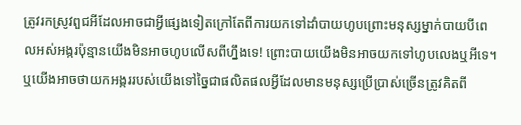ត្រូវរកស្រូវពួជអីដែលអាចជាអ្វីផ្សេងទៀតក្រៅតែពីការយកទៅដាំបាយហូបព្រោះមនុស្សម្នាក់បាយបីពេលអស់អង្ករប៉ុន្មានយើងមិនអាចហូបលើសពីហ្នឹងទេ! ព្រោះបាយយើងមិនអាចយកទៅហូបលេងឬអីទេ។ ឬយើងអាចថាយកអង្កររបស់យើងទៅច្នៃជាផលិតផលអ្វីដែលមានមនុស្សប្រើប្រាស់ច្រើនត្រូវគិតពី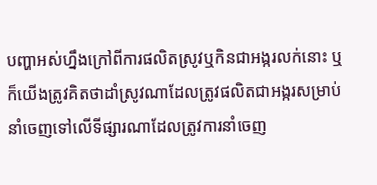បញ្ហាអស់ហ្នឹងក្រៅពីការផលិតស្រូវឬកិនជាអង្ករលក់នោះ ឬក៏យើងត្រូវគិតថាដាំស្រូវណាដែលត្រូវផលិតជាអង្ករសម្រាប់នាំចេញទៅលើទីផ្សារណាដែលត្រូវការនាំចេញ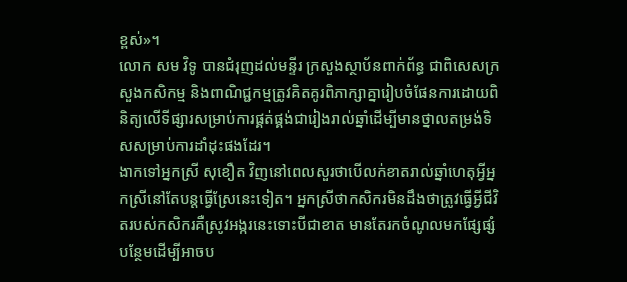ខ្ពស់»។
លោក សម វិទូ បានជំរុញដល់មន្ទីរ ក្រសួងស្ថាប័នពាក់ព័ន្ធ ជាពិសេសក្រសួងកសិកម្ម និងពាណិជ្ជកម្មត្រូវគិតគូរពិភាក្សាគ្នារៀបចំផែនការដោយពិនិត្យលើទីផ្សារសម្រាប់ការផ្គត់ផ្គង់ជារៀងរាល់ឆ្នាំដើម្បីមានថ្នាលតម្រង់ទិសសម្រាប់ការដាំដុះផងដែរ។
ងាកទៅអ្នកស្រី សុខឿត វិញនៅពេលសួរថាបើលក់ខាតរាល់ឆ្នាំហេតុអ្វីអ្នកស្រីនៅតែបន្តធ្វើស្រែនេះទៀត។ អ្នកស្រីថាកសិករមិនដឹងថាត្រូវធ្វើអ្វីជីវិតរបស់កសិករគឺស្រូវអង្ករនេះទោះបីជាខាត មានតែរកចំណូលមកផ្សែផ្សំបន្ថែមដើម្បីអាចប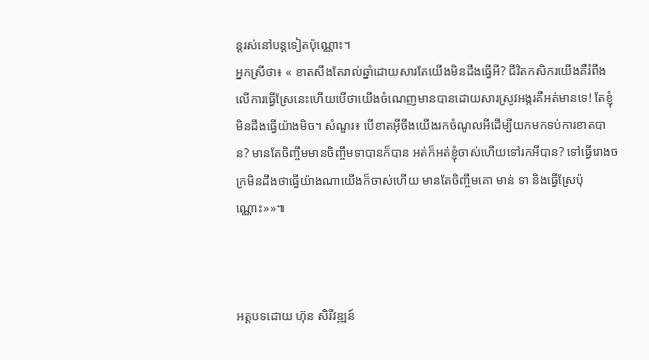ន្តរស់នៅបន្តទៀតប៉ុណ្ណោះ។
អ្នកស្រីថា៖ « ខាតសឹងតែរាល់ឆ្នាំដោយសារតែយើងមិនដឹងធ្វើអី? ជីវិតកសិករយើងគឺរំពឹងលើការធ្វើស្រែនេះហើយបើថាយើងចំណេញមានបានដោយសារស្រូវអង្ករគឺអត់មានទេ! តែខ្ញុំមិនដឹងធ្វើយ៉ាងមិច។ សំណួរ៖ បើខាតអ៊ីចឹងយើងរកចំណូលអីដើម្បីយកមកទប់ការខាតបាន? មានតែចិញ្ចឹមមានចិញ្ចឹមទាបានក៏បាន អត់ក៏អត់ខ្ញុំចាស់ហើយទៅរកអីបាន? ទៅធ្វើរោងចក្រមិនដឹងថាធ្វើយ៉ាងណាយើងក៏ចាស់ហើយ មានតែចិញ្ចឹមគោ មាន់ ទា និងធ្វើស្រែប៉ុណ្ណោះ»»៕



អត្តបទដោយ ហ៊ុន សិរីវឌ្ឍន៍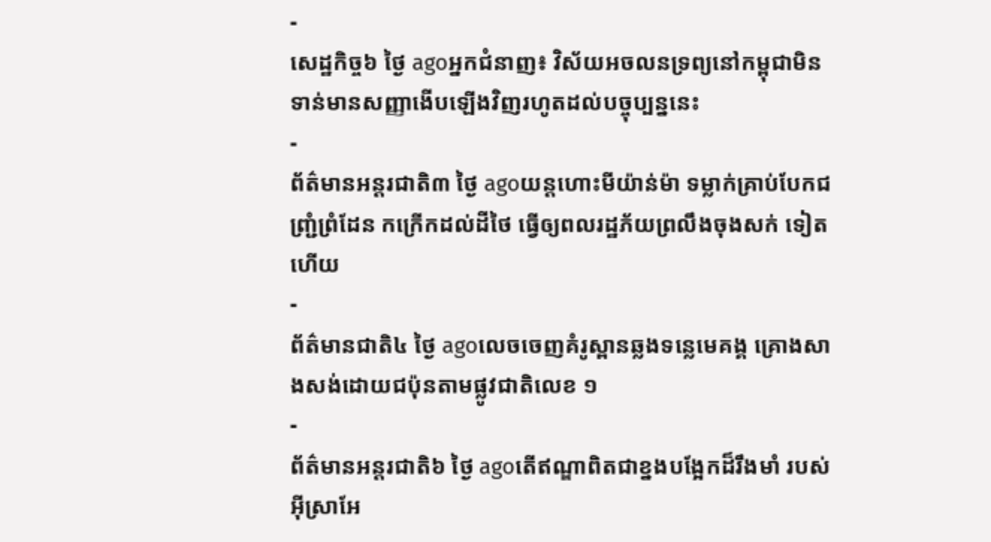-
សេដ្ឋកិច្ច៦ ថ្ងៃ agoអ្នកជំនាញ៖ វិស័យអចលនទ្រព្យនៅកម្ពុជាមិនទាន់មានសញ្ញាងើបឡើងវិញរហូតដល់បច្ចុប្បន្ននេះ
-
ព័ត៌មានអន្ដរជាតិ៣ ថ្ងៃ agoយន្តហោះមីយ៉ាន់ម៉ា ទម្លាក់គ្រាប់បែកជញ្ជ្រំព្រំដែន កក្រើកដល់ដីថៃ ធ្វើឲ្យពលរដ្ឋភ័យព្រលឹងចុងសក់ ទៀតហើយ
-
ព័ត៌មានជាតិ៤ ថ្ងៃ agoលេចចេញគំរូស្ពានឆ្លងទន្លេមេគង្គ គ្រោងសាងសង់ដោយជប៉ុនតាមផ្លូវជាតិលេខ ១
-
ព័ត៌មានអន្ដរជាតិ៦ ថ្ងៃ agoតើឥណ្ឌាពិតជាខ្នងបង្អែកដ៏រឹងមាំ របស់អ៊ីស្រាអែ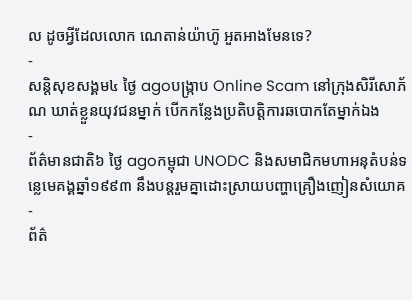ល ដូចអ្វីដែលលោក ណេតាន់យ៉ាហ៊ូ អួតអាងមែនទេ?
-
សន្តិសុខសង្គម៤ ថ្ងៃ agoបង្ក្រាប Online Scam នៅក្រុងសិរីសោភ័ណ ឃាត់ខ្លួនយុវជនម្នាក់ បើកកន្លែងប្រតិបត្តិការឆបោកតែម្នាក់ឯង
-
ព័ត៌មានជាតិ៦ ថ្ងៃ agoកម្ពុជា UNODC និងសមាជិកមហាអនុតំបន់ទន្លេមេគង្គឆ្នាំ១៩៩៣ នឹងបន្តរួមគ្នាដោះស្រាយបញ្ហាគ្រឿងញៀនសំយោគ
-
ព័ត៌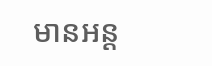មានអន្ដ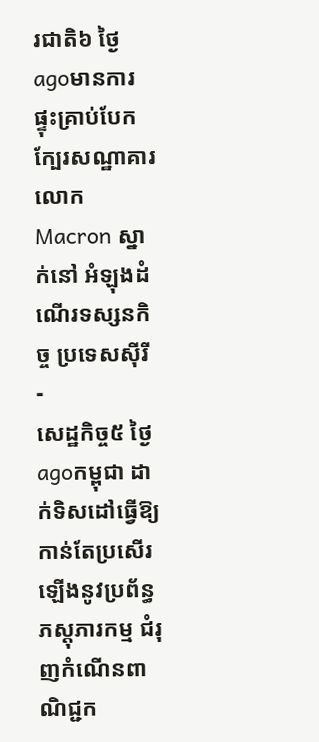រជាតិ៦ ថ្ងៃ agoមានការផ្ទុះគ្រាប់បែក ក្បែរសណ្ឋាគារលោក Macron ស្នាក់នៅ អំឡុងដំណើរទស្សនកិច្ច ប្រទេសស៊ីរី
-
សេដ្ឋកិច្ច៥ ថ្ងៃ agoកម្ពុជា ដាក់ទិសដៅធ្វើឱ្យកាន់តែប្រសើរឡើងនូវប្រព័ន្ធភស្តុភារកម្ម ជំរុញកំណើនពាណិជ្ជក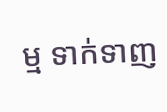ម្ម ទាក់ទាញ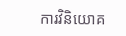ការវិនិយោគ